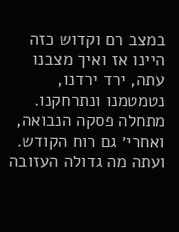במצב רם וקדוש כזה היינו אז ואיך מצבנו עתה, ירד ירדנו, נטמטמנו ונתרחקנו. מתחלה פסקה הנבואה, ואחרי׳ גם רוח הקודש. ועתה מה גדולה העזובה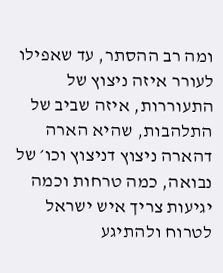ומה רב ההסתר, עד שאפילו לעורר איזה ניצוץ של התעוררות, איזה שביב של התלהבות, שהיא הארה דהארה ניצוץ דניצוץ וכו׳ של נבואה, כמה טרחות וכמה יגיעות צריך איש ישראל לטרוח ולהתיגע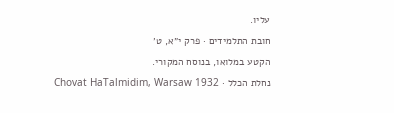עליו.
חובת התלמידים · פרק י״א, ט׳
הקטע במלואו, בנוסח המקורי.
נחלת הכלל · Chovat HaTalmidim, Warsaw 1932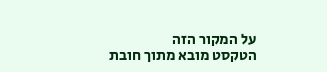על המקור הזה
הטקסט מובא מתוך חובת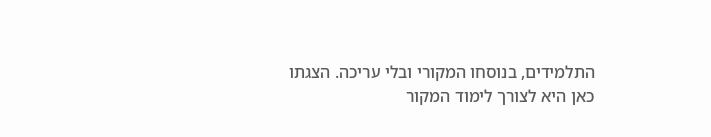התלמידים, בנוסחו המקורי ובלי עריכה. הצגתו כאן היא לצורך לימוד המקור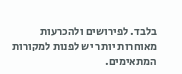בלבד. לפירושים ולהכרעות מאוחרות יותר יש לפנות למקורות המתאימים.